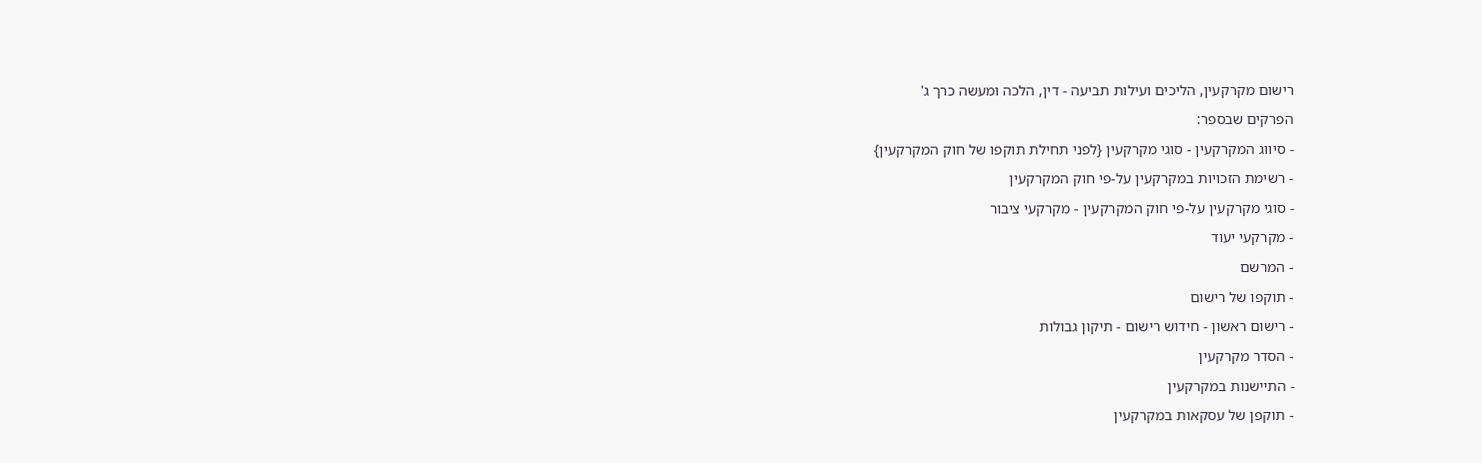רישום מקרקעין, הליכים ועילות תביעה - דין, הלכה ומעשה כרך ג'
הפרקים שבספר:
- סיווג המקרקעין - סוגי מקרקעין {לפני תחילת תוקפו של חוק המקרקעין}
- רשימת הזכויות במקרקעין על-פי חוק המקרקעין
- סוגי מקרקעין על-פי חוק המקרקעין - מקרקעי ציבור
- מקרקעי יעוד
- המרשם
- תוקפו של רישום
- רישום ראשון - חידוש רישום - תיקון גבולות
- הסדר מקרקעין
- התיישנות במקרקעין
- תוקפן של עסקאות במקרקעין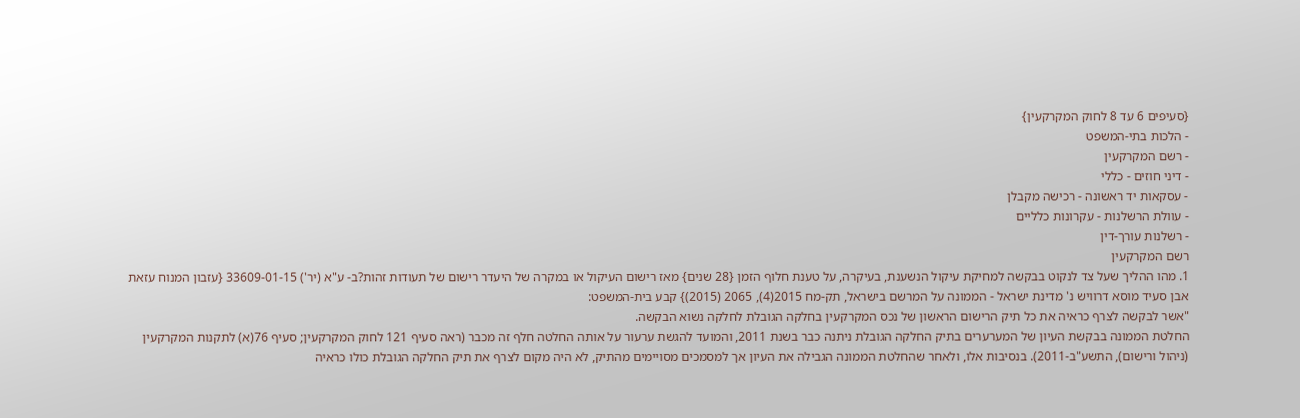{סעיפים 6 עד 8 לחוק המקרקעין}
- הלכות בתי-המשפט
- רשם המקרקעין
- דיני חוזים - כללי
- עסקאות יד ראשונה - רכישה מקבלן
- עוולת הרשלנות - עקרונות כלליים
- רשלנות עורך-דין
רשם המקרקעין
1. מהו ההליך שעל צד לנקוט בבקשה למחיקת עיקול הנשענת, בעיקרה, על טענת חלוף הזמן {28 שנים} מאז רישום העיקול או במקרה של היעדר רישום של תעודות זהות?ב- ע"א (יר') 33609-01-15 {עזבון המנוח עזאת אבן סעיד מוסא דרוויש נ' מדינת ישראל - הממונה על המרשם בישראל, תק-מח 2015(4), 2065 (2015)} קבע בית-המשפט:
"אשר לבקשה לצרף כראיה את כל תיק הרישום הראשון של נכס המקרקעין בחלקה הגובלת לחלקה נשוא הבקשה.
החלטת הממונה בבקשת העיון של המערערים בתיק החלקה הגובלת ניתנה כבר בשנת 2011, והמועד להגשת ערעור על אותה החלטה חלף זה מכבר (ראה סעיף 121 לחוק המקרקעין; סעיף 76(א) לתקנות המקרקעין (ניהול ורישום), התשע"ב-2011). בנסיבות אלו, ולאחר שהחלטת הממונה הגבילה את העיון אך למסמכים מסויימים מהתיק, לא היה מקום לצרף את תיק החלקה הגובלת כולו כראיה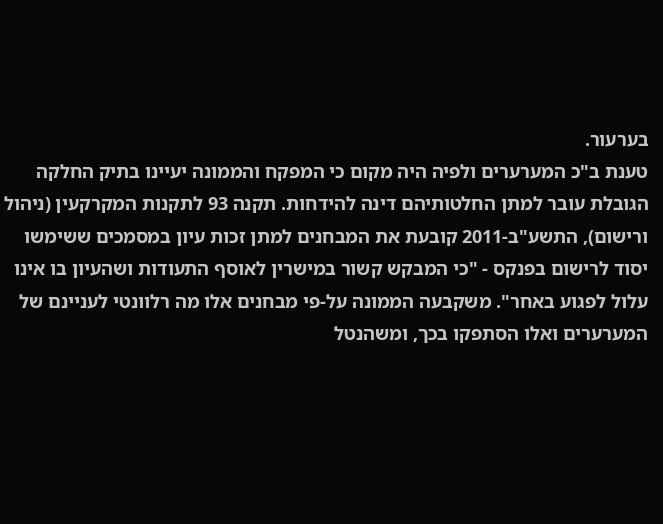בערעור.
טענת ב"כ המערערים ולפיה היה מקום כי המפקח והממונה יעיינו בתיק החלקה הגובלת עובר למתן החלטותיהם דינה להידחות. תקנה 93 לתקנות המקרקעין (ניהול ורישום), התשע"ב-2011 קובעת את המבחנים למתן זכות עיון במסמכים ששימשו יסוד לרישום בפנקס - "כי המבקש קשור במישרין לאוסף התעודות ושהעיון בו אינו עלול לפגוע באחר". משקבעה הממונה על-פי מבחנים אלו מה רלוונטי לעניינם של המערערים ואלו הסתפקו בכך, ומשהנטל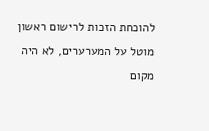להוכחת הזכות לרישום ראשון מוטל על המערערים, לא היה מקום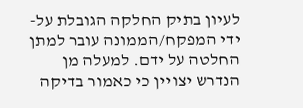לעיון בתיק החלקה הגובלת על-ידי המפקח/הממונה עובר למתן החלטה על ידם. למעלה מן הנדרש יצויין כי כאמור בדיקה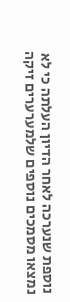נוספת שנערכה לאחר הדיון העלתה כי לא נמצאו מסמכים נוספים שלמערערים זיקה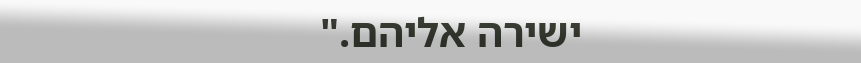ישירה אליהם."